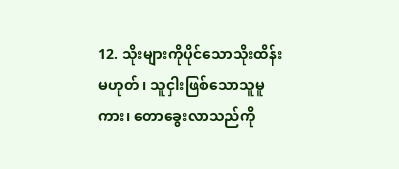12. သိုးများကိုပိုင်သောသိုးထိန်းမဟုတ်၊ သူငှါးဖြစ်သောသူမူကား၊ တောခွေးလာသည်ကို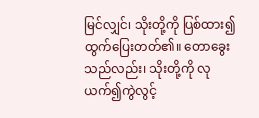မြင်လျှင်၊ သိုးတို့ကို ပြစ်ထား၍ ထွက်ပြေးတတ်၏။ တောခွေးသည်လည်း၊ သိုးတို့ကို လုယက်၍ကွဲလွင့်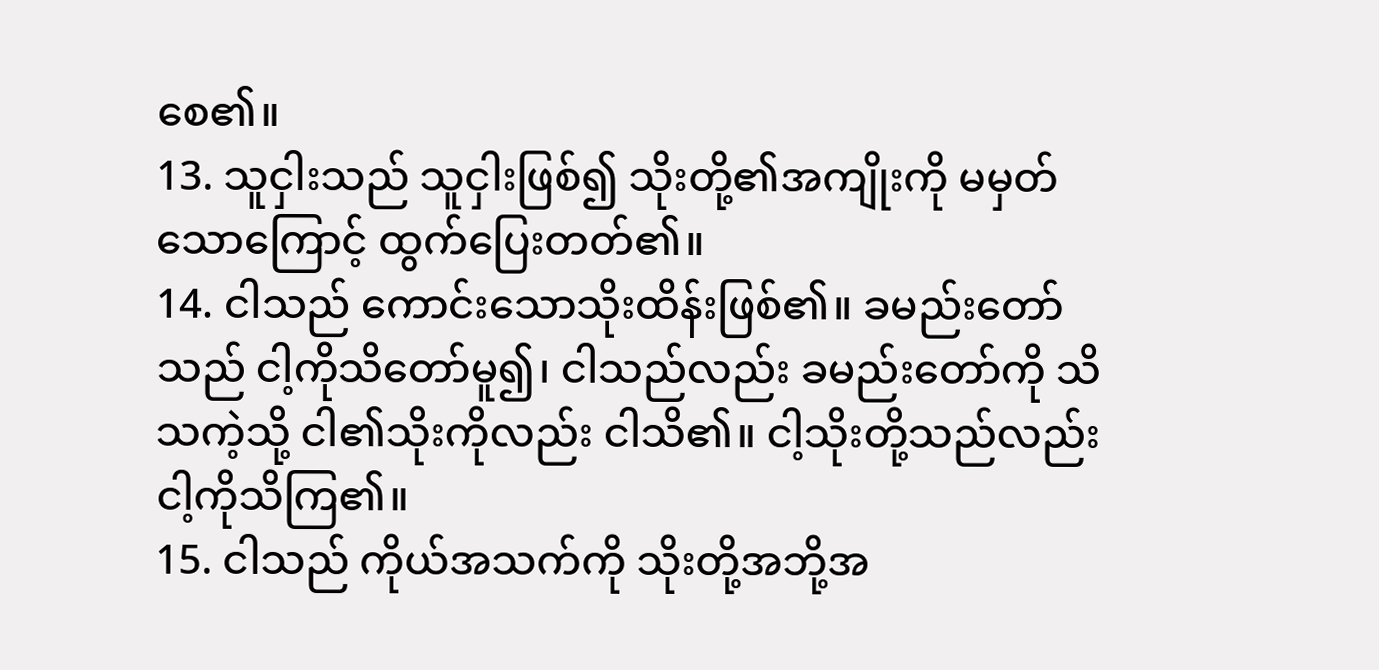စေ၏။
13. သူငှါးသည် သူငှါးဖြစ်၍ သိုးတို့၏အကျိုးကို မမှတ်သောကြောင့် ထွက်ပြေးတတ်၏။
14. ငါသည် ကောင်းသောသိုးထိန်းဖြစ်၏။ ခမည်းတော်သည် ငါ့ကိုသိတော်မူ၍၊ ငါသည်လည်း ခမည်းတော်ကို သိသကဲ့သို့ ငါ၏သိုးကိုလည်း ငါသိ၏။ ငါ့သိုးတို့သည်လည်း ငါ့ကိုသိကြ၏။
15. ငါသည် ကိုယ်အသက်ကို သိုးတို့အဘို့အ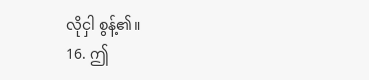လိုငှါ စွန့်၏။
16. ဤ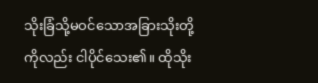သိုးခြံသို့မဝင်သောအခြားသိုးတို့ကိုလည်း ငါပိုင်သေး၏။ ထိုသိုး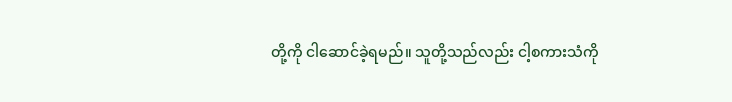တို့ကို ငါဆောင်ခဲ့ရမည်။ သူတို့သည်လည်း ငါ့စကားသံကို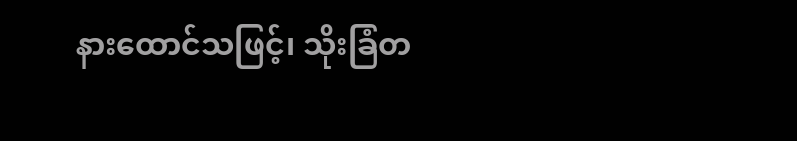နားထောင်သဖြင့်၊ သိုးခြံတ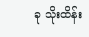ခု သိုးထိန်း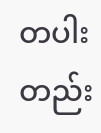တပါးတည်း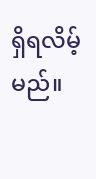ရှိရလိမ့်မည်။